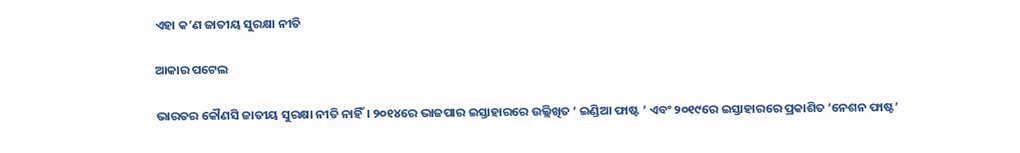ଏହା କ’ଣ ଜାତୀୟ ସୁରକ୍ଷା ନୀତି

ଆକାର ପଟେଲ

ଭାରତର କୌଣସି ଜାତୀୟ ସୁରକ୍ଷା ନୀତି ନାହିଁ। ୨୦୧୪ରେ ଭାଜପାର ଇସ୍ତାହାରରେ ଉଲ୍ଲିଖିତ ‘ ଇଣ୍ଡିଆ ଫାଷ୍ଟ ’ ଏବଂ ୨୦୧୯ରେ ଇସ୍ତାହାରରେ ପ୍ରକାଶିତ ‘ନେଶନ ଫାଷ୍ଟ’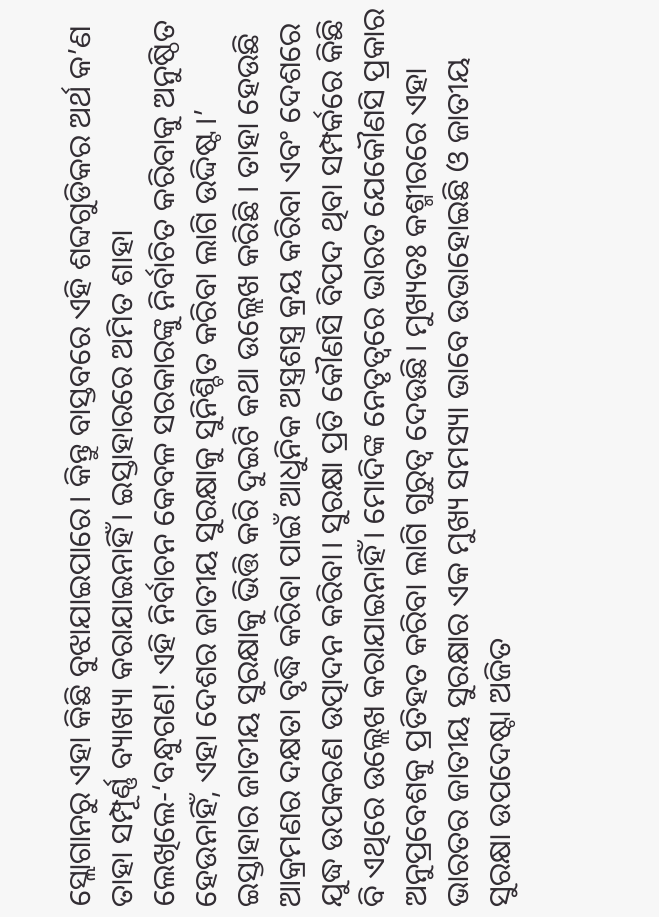ସ୍ଲୋଗାନରୁ ଏହା କିଛି ବୁଝାଯାଇପାରେ। କିନ୍ତୁ ବାସ୍ତବରେ ଏହି ଶବ୍ଦଗୁଡିକର ଅର୍ଥ କ’ଣ ତାହା ସମ୍ପୂର୍ଣ୍ଣ ବ୍ୟାଖ୍ୟା କରାଯାଇନାହିଁ। ଇସ୍ତାହାରରେ ଅମିତ ଶାହା ଲେଖିଲେ-‘ବନ୍ଧୁଗଣ! ଏହି ନିର୍ବାଚନ କେବଳ ସରକାରଙ୍କୁ ନିର୍ବାଚିତ କରିବାକୁ ଅନୁଷ୍ଠିତ ହେଉନାହିଁ, ଏହା ଦେଶର ଜାତୀୟ ସୁରକ୍ଷାକୁ ସୁନିଶ୍ଚିତ କରିବା ଲାଗି ଉଦ୍ଦିଷ୍ଟ।’ ଇସ୍ତାହାର ଜାତୀୟ ସୁରକ୍ଷାକୁ ଭିତ୍ତି କରି ଦୁଇଟି କଥା ଉଲ୍ଲେଖ କରିଛି । ତାହା ହେଉଛି ଆକ୍ରମଣର ଦକ୍ଷତା ବୃଦ୍ଧି କରିବା ପାଇଁ ଆଧୁନିକ ଅସ୍ତ୍ରଶସ୍ତ୍ର କ୍ରୟ କରିବା ଏବଂ ଦେଶରେ ଯୁଦ୍ଧ ଉପକରଣ ଉତ୍ପାଦନ କରିବା। ସୁରକ୍ଷା ପ୍ରତି କୌଣସି ବିପଦ ଥିବା ସମ୍ପର୍କରେ କିଛି ବି ଏଥିରେ ଉଲ୍ଲେଖ କରାଯାଇନାହିଁ। ମୋଦିଙ୍କ ନେତୃତ୍ୱରେ ଭାରତ ଯେକୌଣସି ପ୍ରକାର ଅନୁପ୍ରବେଶକୁ ପ୍ରତିହତ କରିବା ଲାଗି ଗୁରୁତ୍ୱ ଦେଉଛି। ମୁଖ୍ୟତଃ କଶ୍ମୀରରେ ଏହା ଭାରତର ଜାତୀୟ ସୁରକ୍ଷାର ଏକ ମୁଖ୍ୟ ସମସ୍ୟା ଭାବେ ଉଭାହୋଇଛି ଓ ଜାତୀୟ ସୁରକ୍ଷା ଉପଦେଷ୍ଟା ଅଜିତ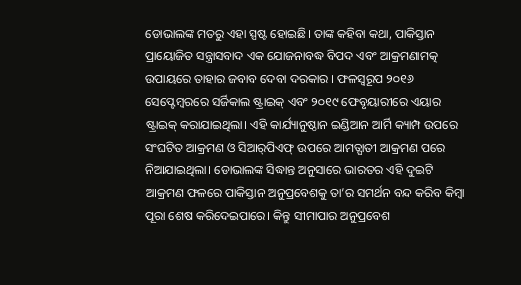ଡୋଭାଲଙ୍କ ମତରୁ ଏହା ସ୍ପଷ୍ଟ ହୋଇଛି। ତାଙ୍କ କହିବା କଥା, ପାକିସ୍ତାନ ପ୍ରାୟୋଜିତ ସନ୍ତ୍ରାସବାଦ ଏକ ଯୋଜନାବଦ୍ଧ ବିପଦ ଏବଂ ଆକ୍ରମଣାମତ୍କ ଉପାୟରେ ତାହାର ଜବାବ ଦେବା ଦରକାର । ଫଳସ୍ବରୂପ ୨୦୧୬ ସେପ୍ଟେମ୍ବରରେ ସର୍ଜିକାଲ ଷ୍ଟ୍ରାଇକ୍‌ ଏବଂ ୨୦୧୯ ଫେବୃୟାରୀରେ ଏୟାର ଷ୍ଟ୍ରାଇକ୍‌ କରାଯାଇଥିଲା। ଏହି କାର୍ଯ୍ୟାନୁଷ୍ଠାନ ଇଣ୍ଡିଆନ ଆର୍ମି କ୍ୟାମ୍ପ ଉପରେ ସଂଘଟିତ ଆକ୍ରମଣ ଓ ସିଆର୍‌ପିଏଫ୍‌ ଉପରେ ଆମତ୍ଘାତୀ ଆକ୍ରମଣ ପରେ ନିଆଯାଇଥିଲା। ଡୋଭାଲଙ୍କ ସିଦ୍ଧାନ୍ତ ଅନୁସାରେ ଭାରତର ଏହି ଦୁଇଟି ଆକ୍ରମଣ ଫଳରେ ପାକିସ୍ତାନ ଅନୁପ୍ରବେଶକୁ ତା’ର ସମର୍ଥନ ବନ୍ଦ କରିବ କିମ୍ବା ପୂରା ଶେଷ କରିଦେଇପାରେ। କିନ୍ତୁ ସୀମାପାର ଅନୁପ୍ରବେଶ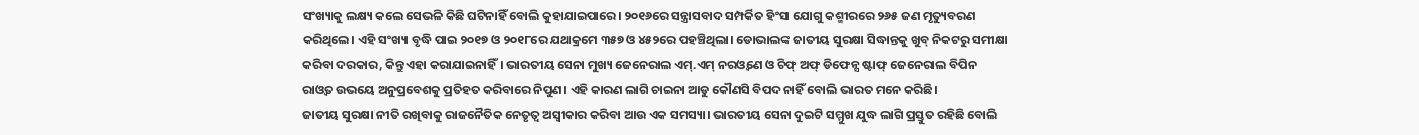ସଂଖ୍ୟାକୁ ଲକ୍ଷ୍ୟ କଲେ ସେଭଳି କିଛି ଘଟିନାହିଁ ବୋଲି କୁହାଯାଇପାରେ। ୨୦୧୬ରେ ସନ୍ତ୍ରାସବାଦ ସମ୍ପର୍କିତ ହିଂସା ଯୋଗୁ କଶ୍ମୀରରେ ୨୬୫ ଜଣ ମୃତ୍ୟୁବରଣ କରିଥିଲେ। ଏହି ସଂଖ୍ୟା ବୃଦ୍ଧି ପାଇ ୨୦୧୭ ଓ ୨୦୧୮ରେ ଯଥାକ୍ରମେ ୩୫୭ ଓ ୪୫୨ରେ ପହଞ୍ଚିଥିଲା। ଡୋଭାଲଙ୍କ ଜାତୀୟ ସୁରକ୍ଷା ସିଦ୍ଧାନ୍ତକୁ ଖୁବ୍‌ ନିକଟରୁ ସମୀକ୍ଷା କରିବା ଦରକାର, କିନ୍ତୁ ଏହା କରାଯାଇନାହିଁ। ଭାରତୀୟ ସେନା ମୁଖ୍ୟ ଜେନେରାଲ ଏମ୍‌.ଏମ୍‌ ନରଓ୍ବଣେ ଓ ଚିଫ୍‌ ଅଫ୍‌ ଡିଫେନ୍ସ ଷ୍ଟାଫ୍‌ ଜେନେରାଲ ବିପିନ ରାଓ୍ବତ ଉଭୟେ ଅନୁପ୍ରବେଶକୁ ପ୍ରତିହତ କରିବାରେ ନିପୁଣ। ଏହି କାରଣ ଲାଗି ଚାଇନା ଆଡୁ କୌଣସି ବିପଦ ନାହିଁ ବୋଲି ଭାରତ ମନେ କରିଛି।
ଜାତୀୟ ସୁରକ୍ଷା ନୀତି ରଖିବାକୁ ରାଜନୈତିକ ନେତୃତ୍ୱ ଅସ୍ବୀକାର କରିବା ଆଉ ଏକ ସମସ୍ୟା। ଭାରତୀୟ ସେନା ଦୁଇଟି ସମ୍ମୁଖ ଯୁଦ୍ଧ ଲାଗି ପ୍ରସ୍ତୁତ ରହିଛି ବୋଲି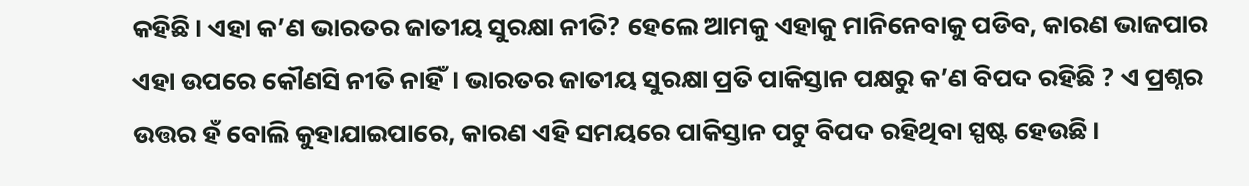କହିଛି। ଏହା କ’ଣ ଭାରତର ଜାତୀୟ ସୁରକ୍ଷା ନୀତି? ହେଲେ ଆମକୁ ଏହାକୁ ମାନିନେବାକୁ ପଡିବ, କାରଣ ଭାଜପାର ଏହା ଉପରେ କୌଣସି ନୀତି ନାହିଁ। ଭାରତର ଜାତୀୟ ସୁରକ୍ଷା ପ୍ରତି ପାକିସ୍ତାନ ପକ୍ଷରୁ କ’ଣ ବିପଦ ରହିଛି ? ଏ ପ୍ରଶ୍ନର ଉତ୍ତର ହଁ ବୋଲି କୁହାଯାଇପାରେ, କାରଣ ଏହି ସମୟରେ ପାକିସ୍ତାନ ପଟୁ ବିପଦ ରହିଥିବା ସ୍ପଷ୍ଟ ହେଉଛି।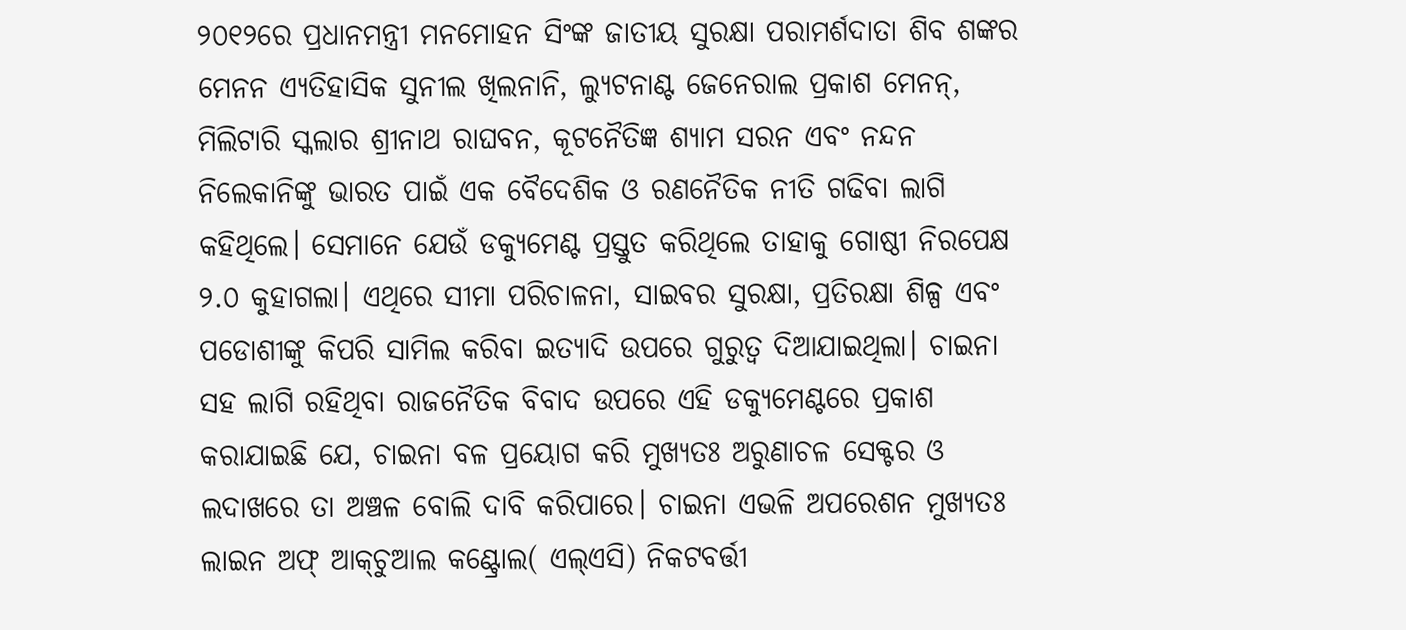୨୦୧୨ରେ ପ୍ରଧାନମନ୍ତ୍ରୀ ମନମୋହନ ସିଂଙ୍କ ଜାତୀୟ ସୁରକ୍ଷା ପରାମର୍ଶଦାତା ଶିବ ଶଙ୍କର ମେନନ ଏ୍ୟତିହାସିକ ସୁନୀଲ ଖିଲନାନି, ଲ୍ୟୁଟନାଣ୍ଟ ଜେନେରାଲ ପ୍ରକାଶ ମେନନ୍‌, ମିଲିଟାରି ସ୍କଲାର ଶ୍ରୀନାଥ ରାଘବନ, କୂଟନୈତିଜ୍ଞ ଶ୍ୟାମ ସରନ ଏବଂ ନନ୍ଦନ ନିଲେକାନିଙ୍କୁ ଭାରତ ପାଇଁ ଏକ ବୈଦେଶିକ ଓ ରଣନୈତିକ ନୀତି ଗଢିବା ଲାଗି କହିଥିଲେ। ସେମାନେ ଯେଉଁ ଡକ୍ୟୁମେଣ୍ଟ ପ୍ରସ୍ତୁତ କରିଥିଲେ ତାହାକୁ ଗୋଷ୍ଠୀ ନିରପେକ୍ଷ ୨.୦ କୁହାଗଲା। ଏଥିରେ ସୀମା ପରିଚାଳନା, ସାଇବର ସୁରକ୍ଷା, ପ୍ରତିରକ୍ଷା ଶିଳ୍ପ ଏବଂ ପଡୋଶୀଙ୍କୁ କିପରି ସାମିଲ କରିବା ଇତ୍ୟାଦି ଉପରେ ଗୁରୁତ୍ୱ ଦିଆଯାଇଥିଲା। ଚାଇନା ସହ ଲାଗି ରହିଥିବା ରାଜନୈତିକ ବିବାଦ ଉପରେ ଏହି ଡକ୍ୟୁମେଣ୍ଟରେ ପ୍ରକାଶ କରାଯାଇଛି ଯେ, ଚାଇନା ବଳ ପ୍ରୟୋଗ କରି ମୁଖ୍ୟତଃ ଅରୁଣାଚଳ ସେକ୍ଟର ଓ ଲଦାଖରେ ତା ଅଞ୍ଚଳ ବୋଲି ଦାବି କରିପାରେ। ଚାଇନା ଏଭଳି ଅପରେଶନ ମୁଖ୍ୟତଃ ଲାଇନ ଅଫ୍‌ ଆକ୍‌ଚୁଆଲ କଣ୍ଟ୍ରୋଲ( ଏଲ୍‌ଏସି) ନିକଟବର୍ତ୍ତୀ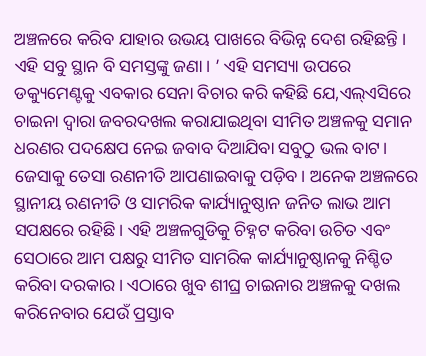ଅଞ୍ଚଳରେ କରିବ ଯାହାର ଉଭୟ ପାଖରେ ବିଭିନ୍ନ ଦେଶ ରହିଛନ୍ତି । ଏହି ସବୁ ସ୍ଥାନ ବି ସମସ୍ତଙ୍କୁ ଜଣା। ’ ଏହି ସମସ୍ୟା ଉପରେ ଡକ୍ୟୁମେଣ୍ଟକୁ ଏବକାର ସେନା ବିଚାର କରି କହିଛି ଯେ,ଏଲ୍‌ଏସିରେ ଚାଇନା ଦ୍ୱାରା ଜବରଦଖଲ କରାଯାଇଥିବା ସୀମିତ ଅଞ୍ଚଳକୁ ସମାନ ଧରଣର ପଦକ୍ଷେପ ନେଇ ଜବାବ ଦିଆଯିବା ସବୁଠୁ ଭଲ ବାଟ। ଜେସାକୁ ତେସା ରଣନୀତି ଆପଣାଇବାକୁ ପଡ଼ିବ। ଅନେକ ଅଞ୍ଚଳରେ ସ୍ଥାନୀୟ ରଣନୀତି ଓ ସାମରିକ କାର୍ଯ୍ୟାନୁଷ୍ଠାନ ଜନିତ ଲାଭ ଆମ ସପକ୍ଷରେ ରହିଛି। ଏହି ଅଞ୍ଚଳଗୁଡିକୁ ଚିହ୍ନଟ କରିବା ଉଚିତ ଏବଂ ସେଠାରେ ଆମ ପକ୍ଷରୁ ସୀମିତ ସାମରିକ କାର୍ଯ୍ୟାନୁଷ୍ଠାନକୁ ନିଶ୍ଚିତ କରିବା ଦରକାର। ଏଠାରେ ଖୁବ ଶୀଘ୍ର ଚାଇନାର ଅଞ୍ଚଳକୁ ଦଖଲ କରିନେବାର ଯେଉଁ ପ୍ରସ୍ତାବ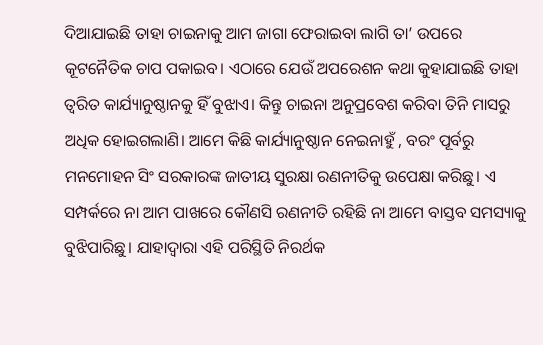ଦିଆଯାଇଛି ତାହା ଚାଇନାକୁ ଆମ ଜାଗା ଫେରାଇବା ଲାଗି ତା’ ଉପରେ କୂଟନୈତିକ ଚାପ ପକାଇବ। ଏଠାରେ ଯେଉଁ ଅପରେଶନ କଥା କୁହାଯାଇଛି ତାହା ତ୍ୱରିତ କାର୍ଯ୍ୟାନୁଷ୍ଠାନକୁ ହିଁ ବୁଝାଏ। କିନ୍ତୁ ଚାଇନା ଅନୁପ୍ରବେଶ କରିବା ତିନି ମାସରୁ ଅଧିକ ହୋଇଗଲାଣି। ଆମେ କିଛି କାର୍ଯ୍ୟାନୁଷ୍ଠାନ ନେଇନାହୁଁ , ବରଂ ପୂର୍ବରୁ ମନମୋହନ ସିଂ ସରକାରଙ୍କ ଜାତୀୟ ସୁରକ୍ଷା ରଣନୀତିକୁ ଉପେକ୍ଷା କରିଛୁ। ଏ ସମ୍ପର୍କରେ ନା ଆମ ପାଖରେ କୌଣସି ରଣନୀତି ରହିଛି ନା ଆମେ ବାସ୍ତବ ସମସ୍ୟାକୁ ବୁଝିପାରିଛୁ। ଯାହାଦ୍ୱାରା ଏହି ପରିସ୍ଥିତି ନିରର୍ଥକ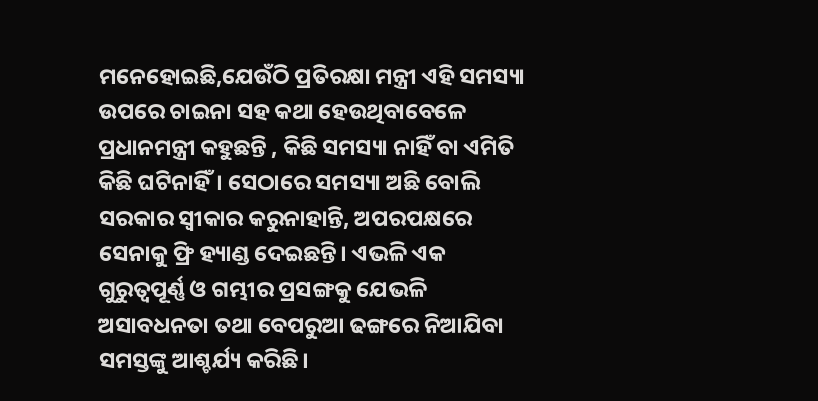ମନେହୋଇଛି,ଯେଉଁଠି ପ୍ରତିରକ୍ଷା ମନ୍ତ୍ରୀ ଏହି ସମସ୍ୟା ଉପରେ ଚାଇନା ସହ କଥା ହେଉଥିବାବେଳେ ପ୍ରଧାନମନ୍ତ୍ରୀ କହୁଛନ୍ତି , କିଛି ସମସ୍ୟା ନାହିଁ ବା ଏମିତି କିଛି ଘଟିନାହିଁ। ସେଠାରେ ସମସ୍ୟା ଅଛି ବୋଲି ସରକାର ସ୍ବୀକାର କରୁନାହାନ୍ତି, ଅପରପକ୍ଷରେ ସେନାକୁ ଫ୍ରି ହ୍ୟାଣ୍ଡ ଦେଇଛନ୍ତି। ଏଭଳି ଏକ ଗୁରୁତ୍ୱପୂର୍ଣ୍ଣ ଓ ଗମ୍ଭୀର ପ୍ରସଙ୍ଗକୁ ଯେଭଳି ଅସାବଧନତା ତଥା ବେପରୁଆ ଢଙ୍ଗରେ ନିଆଯିବା ସମସ୍ତଙ୍କୁ ଆଶ୍ଚର୍ଯ୍ୟ କରିଛି।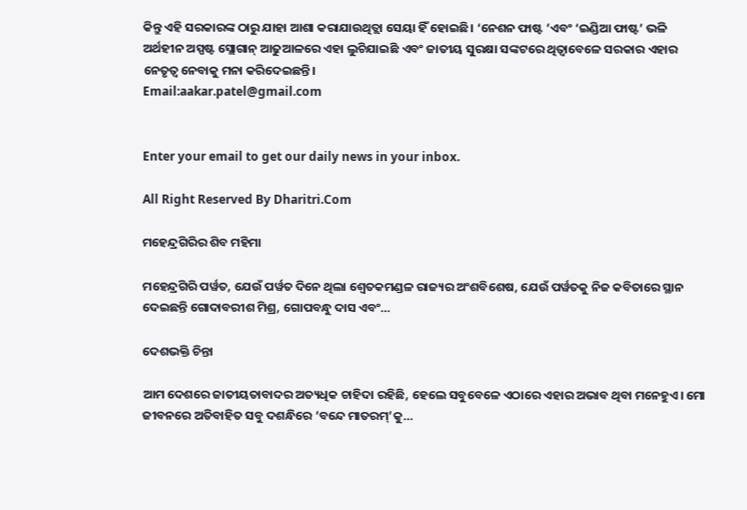କିନ୍ତୁ ଏହି ସରକାରଙ୍କ ଠାରୁ ଯାହା ଆଶା କରାଯାଉଥିତ୍ଲା ସେୟା ହିଁ ହୋଇଛି। ‘ନେଶନ ଫାଷ୍ଟ ’ଏବଂ ‘ଇଣ୍ଡିଆ ଫାଷ୍ଟ’ ଭଳି ଅର୍ଥହୀନ ଅସ୍ପଷ୍ଟ ସ୍ଲୋଗାନ୍‌ ଆଢୁଆଳରେ ଏହା ଲୁଚିଯାଇଛି ଏବଂ ଜାତୀୟ ସୁରକ୍ଷା ସଙ୍କଟରେ ଥିତ୍ବାବେଳେ ସରକାର ଏହାର ନେତୃତ୍ୱ ନେବାକୁ ମନା କରିଦେଇଛନ୍ତି।
Email:aakar.patel@gmail.com


Enter your email to get our daily news in your inbox.

All Right Reserved By Dharitri.Com

ମହେନ୍ଦ୍ରଗିରିର ଶିବ ମହିମା

ମହେନ୍ଦ୍ରଗିରି ପର୍ୱତ, ଯେଉଁ ପର୍ୱତ ଦିନେ ଥିଲା ଶ୍ୱେତକମଣ୍ଡଳ ରାଜ୍ୟର ଅଂଶବିଶେଷ, ଯେଉଁ ପର୍ୱତକୁ ନିଜ କବିତାରେ ସ୍ଥାନ ଦେଇଛନ୍ତି ଗୋଦାବରୀଶ ମିଶ୍ର, ଗୋପବନ୍ଧୁ ଦାସ ଏବଂ…

ଦେଶଭକ୍ତି ଚିନ୍ତା

ଆମ ଦେଶରେ ଜାତୀୟତାବାଦର ଅତ୍ୟଧିକ ଚାହିଦା ରହିଛି, ହେଲେ ସବୁବେଳେ ଏଠାରେ ଏହାର ଅଭାବ ଥିବା ମନେହୁଏ। ମୋ ଜୀବନରେ ଅତିବାହିତ ସବୁ ଦଶନ୍ଧିରେ ‘ବନ୍ଦେ ମାତରମ୍‌’କୁ…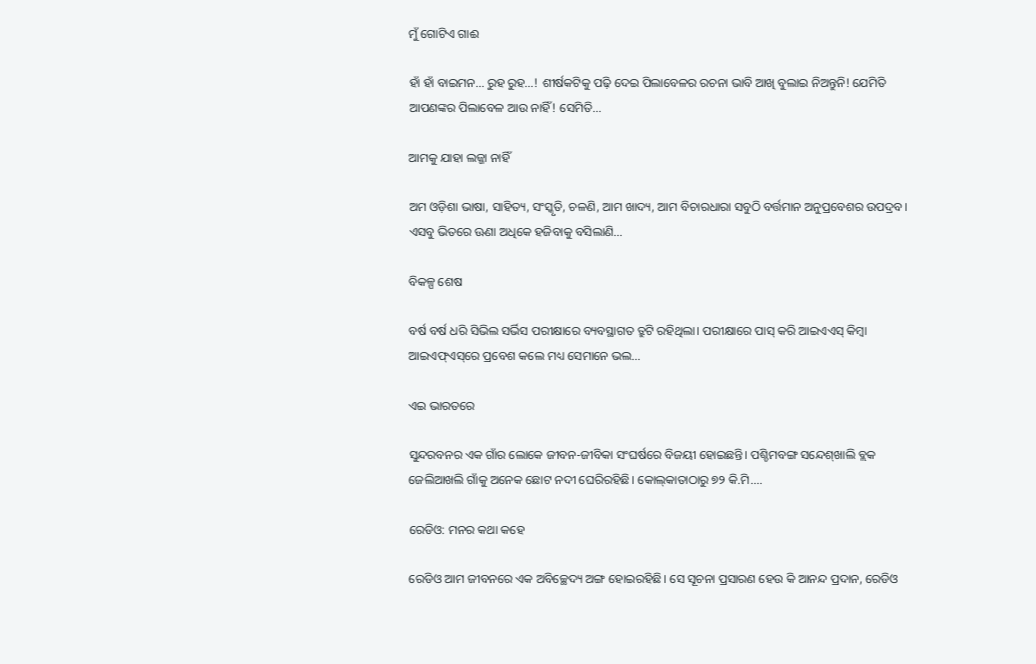ମୁଁ ଗୋଟିଏ ଗାଈ

ହାଁ ହାଁ ବାଇମନ… ରୁହ ରୁହ…! ଶୀର୍ଷକଟିକୁ ପଢ଼ି ଦେଇ ପିଲାବେଳର ରଚନା ଭାବି ଆଖି ବୁଲାଇ ନିଅନ୍ତୁନି! ଯେମିତି ଆପଣଙ୍କର ପିଲାବେଳ ଆଉ ନାହିଁ! ସେମିତି…

ଆମକୁ ଯାହା ଲଜ୍ଜା ନାହିଁ

ଅମ ଓଡ଼ିଶା ଭାଷା, ସାହିତ୍ୟ, ସଂସ୍କୃତି, ଚଳଣି, ଆମ ଖାଦ୍ୟ, ଆମ ବିଚାରଧାରା ସବୁଠି ବର୍ତ୍ତମାନ ଅନୁପ୍ରବେଶର ଉପଦ୍ରବ। ଏସବୁ ଭିତରେ ଊଣା ଅଧିକେ ହଜିବାକୁ ବସିଲାଣି…

ବିକଳ୍ପ ଶେଷ

ବର୍ଷ ବର୍ଷ ଧରି ସିଭିଲ ସର୍ଭିସ ପରୀକ୍ଷାରେ ବ୍ୟବସ୍ଥାଗତ ତ୍ରୁଟି ରହିଥିଲା। ପରୀକ୍ଷାରେ ପାସ୍‌ କରି ଆଇଏଏସ୍‌ କିମ୍ବା ଆଇଏଫ୍‌ଏସ୍‌ରେ ପ୍ରବେଶ କଲେ ମଧ୍ୟ ସେମାନେ ଭଲ…

ଏଇ ଭାରତରେ

ସୁନ୍ଦରବନର ଏକ ଗାଁର ଲୋକେ ଜୀବନ-ଜୀବିକା ସଂଘର୍ଷରେ ବିଜୟୀ ହୋଇଛନ୍ତି। ପଶ୍ଚିମବଙ୍ଗ ସନ୍ଦେଶ୍‌ଖାଲି ବ୍ଲକ ଜେଲିଆଖଲି ଗାଁକୁ ଅନେକ ଛୋଟ ନଦୀ ଘେରିରହିଛି। କୋଲ୍‌କାତାଠାରୁ ୭୨ କି.ମି.…

ରେଡିଓ: ମନର କଥା କହେ

ରେଡିଓ ଆମ ଜୀବନରେ ଏକ ଅବିଚ୍ଛେଦ୍ୟ ଅଙ୍ଗ ହୋଇରହିଛି। ସେ ସୂଚନା ପ୍ରସାରଣ ହେଉ କି ଆନନ୍ଦ ପ୍ରଦାନ, ରେଡିଓ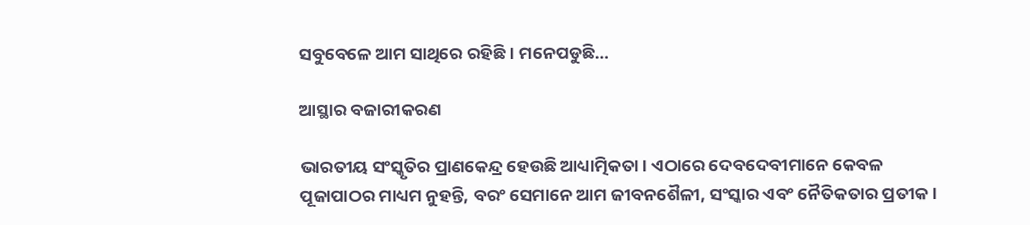ସବୁବେଳେ ଆମ ସାଥିରେ ରହିଛି। ମନେପଡୁଛି…

ଆସ୍ଥାର ବଜାରୀକରଣ

ଭାରତୀୟ ସଂସ୍କୃତିର ପ୍ରାଣକେନ୍ଦ୍ର ହେଉଛି ଆଧ୍ୟାତ୍ମିକତା। ଏଠାରେ ଦେବଦେବୀମାନେ କେବଳ ପୂଜାପାଠର ମାଧ୍ୟମ ନୁହନ୍ତି, ବରଂ ସେମାନେ ଆମ ଜୀବନଶୈଳୀ, ସଂସ୍କାର ଏବଂ ନୈତିକତାର ପ୍ରତୀକ।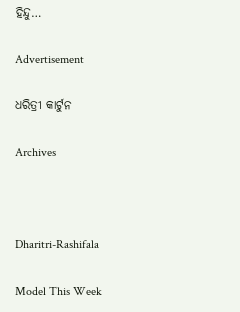ହିନ୍ଦୁ…

Advertisement

ଧରିତ୍ରୀ କାର୍ଟୁନ

Archives



Dharitri-Rashifala

Model This Week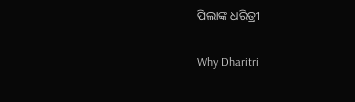ପିଲାଙ୍କ ଧରିତ୍ରୀ

Why Dharitri